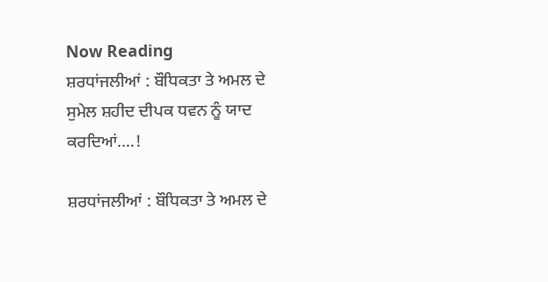Now Reading
ਸ਼ਰਧਾਂਜਲੀਆਂ : ਬੌਧਿਕਤਾ ਤੇ ਅਮਲ ਦੇ ਸੁਮੇਲ ਸ਼ਹੀਦ ਦੀਪਕ ਧਵਨ ਨੂੰ ਯਾਦ ਕਰਦਿਆਂ….!

ਸ਼ਰਧਾਂਜਲੀਆਂ : ਬੌਧਿਕਤਾ ਤੇ ਅਮਲ ਦੇ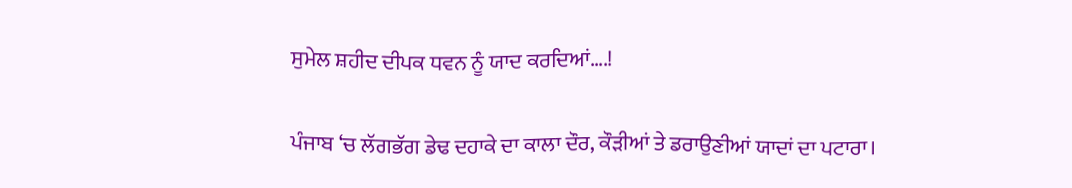ਸੁਮੇਲ ਸ਼ਹੀਦ ਦੀਪਕ ਧਵਨ ਨੂੰ ਯਾਦ ਕਰਦਿਆਂ….!

ਪੰਜਾਬ ‘ਚ ਲੱਗਭੱਗ ਡੇਢ ਦਹਾਕੇ ਦਾ ਕਾਲਾ ਦੌਰ, ਕੌੜੀਆਂ ਤੇ ਡਰਾਉਣੀਆਂ ਯਾਦਾਂ ਦਾ ਪਟਾਰਾ।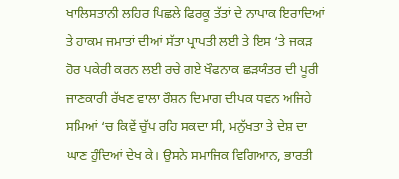ਖਾਲਿਸਤਾਨੀ ਲਹਿਰ ਪਿਛਲੇ ਫਿਰਕੂ ਤੱਤਾਂ ਦੇ ਨਾਪਾਕ ਇਰਾਦਿਆਂ ਤੇ ਹਾਕਮ ਜਮਾਤਾਂ ਦੀਆਂ ਸੱਤਾ ਪ੍ਰਾਪਤੀ ਲਈ ਤੇ ਇਸ ‘ਤੇ ਜਕੜ ਹੋਰ ਪਕੇਰੀ ਕਰਨ ਲਈ ਰਚੇ ਗਏ ਖੌਫਨਾਕ ਛੜਯੰਤਰ ਦੀ ਪੂਰੀ ਜਾਣਕਾਰੀ ਰੱਖਣ ਵਾਲਾ ਰੌਸ਼ਨ ਦਿਮਾਗ ਦੀਪਕ ਧਵਨ ਅਜਿਹੇ ਸਮਿਆਂ ‘ਚ ਕਿਵੇਂ ਚੁੱਪ ਰਹਿ ਸਕਦਾ ਸੀ, ਮਨੁੱਖਤਾ ਤੇ ਦੇਸ਼ ਦਾ ਘਾਣ ਹੁੰਦਿਆਂ ਦੇਖ ਕੇ। ਉਸਨੇ ਸਮਾਜਿਕ ਵਿਗਿਆਨ, ਭਾਰਤੀ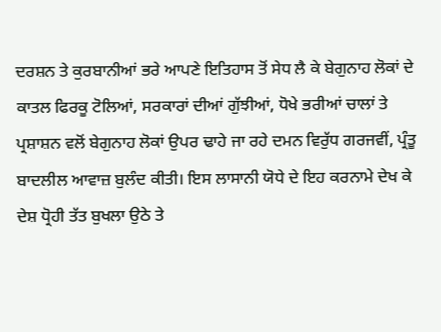ਦਰਸ਼ਨ ਤੇ ਕੁਰਬਾਨੀਆਂ ਭਰੇ ਆਪਣੇ ਇਤਿਹਾਸ ਤੋਂ ਸੇਧ ਲੈ ਕੇ ਬੇਗੁਨਾਹ ਲੋਕਾਂ ਦੇ ਕਾਤਲ ਫਿਰਕੂ ਟੋਲਿਆਂ, ਸਰਕਾਰਾਂ ਦੀਆਂ ਗੁੱਝੀਆਂ, ਧੋਖੇ ਭਰੀਆਂ ਚਾਲਾਂ ਤੇ ਪ੍ਰਸ਼ਾਸ਼ਨ ਵਲੋਂ ਬੇਗੁਨਾਹ ਲੋਕਾਂ ਉਪਰ ਢਾਹੇ ਜਾ ਰਹੇ ਦਮਨ ਵਿਰੁੱਧ ਗਰਜਵੀਂ, ਪ੍ਰੰਤੂ ਬਾਦਲੀਲ ਆਵਾਜ਼ ਬੁਲੰਦ ਕੀਤੀ। ਇਸ ਲਾਸਾਨੀ ਯੋਧੇ ਦੇ ਇਹ ਕਰਨਾਮੇ ਦੇਖ ਕੇ ਦੇਸ਼ ਧ੍ਰੋਹੀ ਤੱਤ ਬੁਖਲਾ ਉਠੇ ਤੇ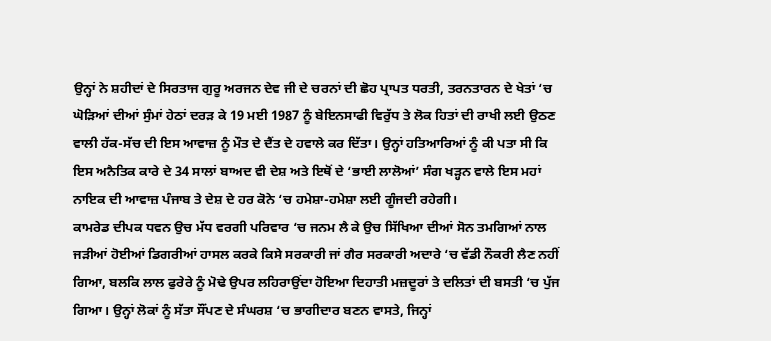ਉਨ੍ਹਾਂ ਨੇ ਸ਼ਹੀਦਾਂ ਦੇ ਸਿਰਤਾਜ ਗੁਰੂ ਅਰਜਨ ਦੇਵ ਜੀ ਦੇ ਚਰਨਾਂ ਦੀ ਛੋਹ ਪ੍ਰਾਪਤ ਧਰਤੀ, ਤਰਨਤਾਰਨ ਦੇ ਖੇਤਾਂ ‘ਚ ਘੋੜਿਆਂ ਦੀਆਂ ਸੁੰਮਾਂ ਹੇਠਾਂ ਦਰੜ ਕੇ 19 ਮਈ 1987 ਨੂੰ ਬੇਇਨਸਾਫੀ ਵਿਰੁੱਧ ਤੇ ਲੋਕ ਹਿਤਾਂ ਦੀ ਰਾਖੀ ਲਈ ਉਠਣ ਵਾਲੀ ਹੱਕ-ਸੱਚ ਦੀ ਇਸ ਆਵਾਜ਼ ਨੂੰ ਮੌਤ ਦੇ ਦੈਂਤ ਦੇ ਹਵਾਲੇ ਕਰ ਦਿੱਤਾ। ਉਨ੍ਹਾਂ ਹਤਿਆਰਿਆਂ ਨੂੰ ਕੀ ਪਤਾ ਸੀ ਕਿ ਇਸ ਅਨੈਤਿਕ ਕਾਰੇ ਦੇ 34 ਸਾਲਾਂ ਬਾਅਦ ਵੀ ਦੇਸ਼ ਅਤੇ ਇਥੋਂ ਦੇ ‘ਭਾਈ ਲਾਲੋਆਂ’ ਸੰਗ ਖੜ੍ਹਨ ਵਾਲੇ ਇਸ ਮਹਾਂ ਨਾਇਕ ਦੀ ਆਵਾਜ਼ ਪੰਜਾਬ ਤੇ ਦੇਸ਼ ਦੇ ਹਰ ਕੋਨੇ ‘ਚ ਹਮੇਸ਼ਾ-ਹਮੇਸ਼ਾ ਲਈ ਗੂੰਜਦੀ ਰਹੇਗੀ।
ਕਾਮਰੇਡ ਦੀਪਕ ਧਵਨ ਉਚ ਮੱਧ ਵਰਗੀ ਪਰਿਵਾਰ ‘ਚ ਜਨਮ ਲੈ ਕੇ ਉਚ ਸਿੱਖਿਆ ਦੀਆਂ ਸੋਨ ਤਮਗਿਆਂ ਨਾਲ ਜੜੀਆਂ ਹੋਈਆਂ ਡਿਗਰੀਆਂ ਹਾਸਲ ਕਰਕੇ ਕਿਸੇ ਸਰਕਾਰੀ ਜਾਂ ਗੈਰ ਸਰਕਾਰੀ ਅਦਾਰੇ ‘ਚ ਵੱਡੀ ਨੌਕਰੀ ਲੈਣ ਨਹੀਂ ਗਿਆ, ਬਲਕਿ ਲਾਲ ਫੁਰੇਰੇ ਨੂੰ ਮੋਢੇ ਉਪਰ ਲਹਿਰਾਉਂਦਾ ਹੋਇਆ ਦਿਹਾਤੀ ਮਜ਼ਦੂਰਾਂ ਤੇ ਦਲਿਤਾਂ ਦੀ ਬਸਤੀ ‘ਚ ਪੁੱਜ ਗਿਆ। ਉਨ੍ਹਾਂ ਲੋਕਾਂ ਨੂੰ ਸੱਤਾ ਸੌਂਪਣ ਦੇ ਸੰਘਰਸ਼ ‘ਚ ਭਾਗੀਦਾਰ ਬਣਨ ਵਾਸਤੇ, ਜਿਨ੍ਹਾਂ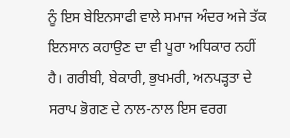ਨੂੰ ਇਸ ਬੇਇਨਸਾਫੀ ਵਾਲੇ ਸਮਾਜ ਅੰਦਰ ਅਜੇ ਤੱਕ ਇਨਸਾਨ ਕਹਾਉਣ ਦਾ ਵੀ ਪੂਰਾ ਅਧਿਕਾਰ ਨਹੀਂ ਹੈ। ਗਰੀਬੀ, ਬੇਕਾਰੀ, ਭੁਖਮਰੀ, ਅਨਪੜ੍ਹਤਾ ਦੇ ਸਰਾਪ ਭੋਗਣ ਦੇ ਨਾਲ-ਨਾਲ ਇਸ ਵਰਗ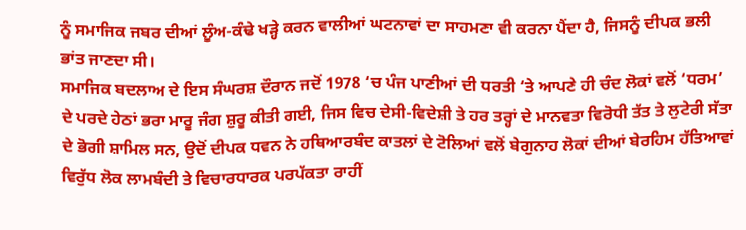ਨੂੰ ਸਮਾਜਿਕ ਜਬਰ ਦੀਆਂ ਲੂੰਅ-ਕੰਢੇ ਖੜ੍ਹੇ ਕਰਨ ਵਾਲੀਆਂ ਘਟਨਾਵਾਂ ਦਾ ਸਾਹਮਣਾ ਵੀ ਕਰਨਾ ਪੈਂਦਾ ਹੈ, ਜਿਸਨੂੰ ਦੀਪਕ ਭਲੀ ਭਾਂਤ ਜਾਣਦਾ ਸੀ।
ਸਮਾਜਿਕ ਬਦਲਾਅ ਦੇ ਇਸ ਸੰਘਰਸ਼ ਦੌਰਾਨ ਜਦੋਂ 1978 ‘ਚ ਪੰਜ ਪਾਣੀਆਂ ਦੀ ਧਰਤੀ ‘ਤੇ ਆਪਣੇ ਹੀ ਚੰਦ ਲੋਕਾਂ ਵਲੋਂ ‘ਧਰਮ’ ਦੇ ਪਰਦੇ ਹੇਠਾਂ ਭਰਾ ਮਾਰੂ ਜੰਗ ਸ਼ੁਰੂ ਕੀਤੀ ਗਈ, ਜਿਸ ਵਿਚ ਦੇਸੀ-ਵਿਦੇਸ਼ੀ ਤੇ ਹਰ ਤਰ੍ਹਾਂ ਦੇ ਮਾਨਵਤਾ ਵਿਰੋਧੀ ਤੱਤ ਤੇ ਲੁਟੇਰੀ ਸੱਤਾ ਦੇ ਭੋਗੀ ਸ਼ਾਮਿਲ ਸਨ, ਉਦੋਂ ਦੀਪਕ ਧਵਨ ਨੇ ਹਥਿਆਰਬੰਦ ਕਾਤਲਾਂ ਦੇ ਟੋਲਿਆਂ ਵਲੋਂ ਬੇਗੁਨਾਹ ਲੋਕਾਂ ਦੀਆਂ ਬੇਰਹਿਮ ਹੱਤਿਆਵਾਂ ਵਿਰੁੱਧ ਲੋਕ ਲਾਮਬੰਦੀ ਤੇ ਵਿਚਾਰਧਾਰਕ ਪਰਪੱਕਤਾ ਰਾਹੀਂ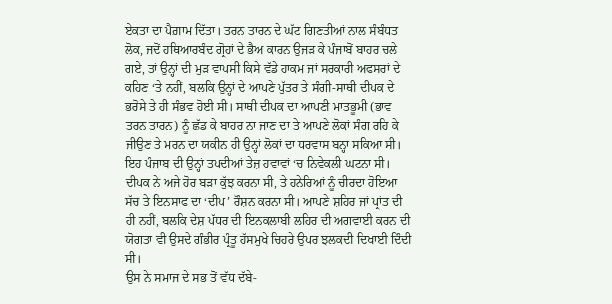ਏਕਤਾ ਦਾ ਪੈਗ਼ਾਮ ਦਿੱਤਾ। ਤਰਨ ਤਾਰਨ ਦੇ ਘੱਟ ਗਿਣਤੀਆਂ ਨਾਲ ਸੰਬੰਧਤ ਲੋਕ, ਜਦੋਂ ਹਥਿਆਰਬੰਦ ਗ੍ਰੋਹਾਂ ਦੇ ਭੈਅ ਕਾਰਨ ਉਜੜ ਕੇ ਪੰਜਾਬੋਂ ਬਾਹਰ ਚਲੇ ਗਏ, ਤਾਂ ਉਨ੍ਹਾਂ ਦੀ ਮੁੜ ਵਾਪਸੀ ਕਿਸੇ ਵੱਡੇ ਹਾਕਮ ਜਾਂ ਸਰਕਾਰੀ ਅਫਸਰਾਂ ਦੇ ਕਹਿਣ ‘ਤੇ ਨਹੀਂ, ਬਲਕਿ ਉਨ੍ਹਾਂ ਦੇ ਆਪਣੇ ਪੁੱਤਰ ਤੇ ਸੰਗੀ-ਸਾਥੀ ਦੀਪਕ ਦੇ ਭਰੋਸੇ ਤੇ ਹੀ ਸੰਭਵ ਹੋਈ ਸੀ। ਸਾਥੀ ਦੀਪਕ ਦਾ ਆਪਣੀ ਮਾਤਭੂਮੀ (ਭਾਵ ਤਰਨ ਤਾਰਨ) ਨੂੰ ਛੱਡ ਕੇ ਬਾਹਰ ਨਾ ਜਾਣ ਦਾ ਤੇ ਆਪਣੇ ਲੋਕਾਂ ਸੰਗ ਰਹਿ ਕੇ ਜੀਉਣ ਤੇ ਮਰਨ ਦਾ ਯਕੀਨ ਹੀ ਉਨ੍ਹਾਂ ਲੋਕਾਂ ਦਾ ਧਰਵਾਸ ਬਨ੍ਹਾ ਸਕਿਆ ਸੀ। ਇਹ ਪੰਜਾਬ ਦੀ ਉਨ੍ਹਾਂ ਤਪਦੀਆਂ ਤੇਜ਼ ਹਵਾਵਾਂ ‘ਚ ਨਿਵੇਕਲੀ ਘਟਨਾ ਸੀ।
ਦੀਪਕ ਨੇ ਅਜੇ ਹੋਰ ਬੜਾ ਕੁੱਝ ਕਰਨਾ ਸੀ, ਤੇ ਹਨੇਰਿਆਂ ਨੂੰ ਚੀਰਦਾ ਹੋਇਆ ਸੱਚ ਤੇ ਇਨਸਾਫ ਦਾ ‘ਦੀਪ’ ਰੌਸ਼ਨ ਕਰਨਾ ਸੀ। ਆਪਣੇ ਸ਼ਹਿਰ ਜਾਂ ਪ੍ਰਾਂਤ ਦੀ ਹੀ ਨਹੀਂ, ਬਲਕਿ ਦੇਸ਼ ਪੱਧਰ ਦੀ ਇਨਕਲਾਬੀ ਲਹਿਰ ਦੀ ਅਗਵਾਈ ਕਰਨ ਦੀ ਯੋਗਤਾ ਵੀ ਉਸਦੇ ਗੰਭੀਰ ਪ੍ਰੰਤੂ ਹੱਸਮੁਖੇ ਚਿਹਰੇ ਉਪਰ ਝਲਕਦੀ ਦਿਖਾਈ ਦਿੰਦੀ ਸੀ।
ਉਸ ਨੇ ਸਮਾਜ ਦੇ ਸਭ ਤੋਂ ਵੱਧ ਦੱਬੇ-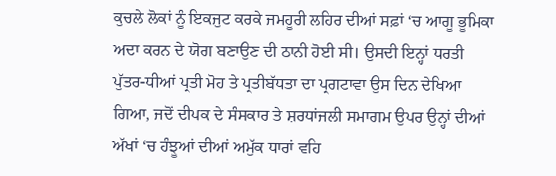ਕੁਚਲੇ ਲੋਕਾਂ ਨੂੰ ਇਕਜੁਟ ਕਰਕੇ ਜਮਹੂਰੀ ਲਹਿਰ ਦੀਆਂ ਸਫ਼ਾਂ ‘ਚ ਆਗੂ ਭੂਮਿਕਾ ਅਦਾ ਕਰਨ ਦੇ ਯੋਗ ਬਣਾਉਣ ਦੀ ਠਾਨੀ ਹੋਈ ਸੀ। ਉਸਦੀ ਇਨ੍ਹਾਂ ਧਰਤੀ ਪੁੱਤਰ-ਧੀਆਂ ਪ੍ਰਤੀ ਮੋਹ ਤੇ ਪ੍ਰਤੀਬੱਧਤਾ ਦਾ ਪ੍ਰਗਟਾਵਾ ਉਸ ਦਿਨ ਦੇਖਿਆ ਗਿਆ, ਜਦੋਂ ਦੀਪਕ ਦੇ ਸੰਸਕਾਰ ਤੇ ਸ਼ਰਧਾਂਜਲੀ ਸਮਾਗਮ ਉਪਰ ਉਨ੍ਹਾਂ ਦੀਆਂ ਅੱਖਾਂ ‘ਚ ਹੰਝੂਆਂ ਦੀਆਂ ਅਮੁੱਕ ਧਾਰਾਂ ਵਹਿ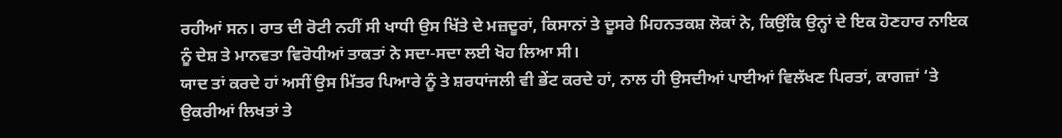ਰਹੀਆਂ ਸਨ। ਰਾਤ ਦੀ ਰੋਟੀ ਨਹੀਂ ਸੀ ਖਾਧੀ ਉਸ ਖਿੱਤੇ ਦੇ ਮਜ਼ਦੂਰਾਂ, ਕਿਸਾਨਾਂ ਤੇ ਦੂਸਰੇ ਮਿਹਨਤਕਸ਼ ਲੋਕਾਂ ਨੇ, ਕਿਉਂਕਿ ਉਨ੍ਹਾਂ ਦੇ ਇਕ ਹੋਣਹਾਰ ਨਾਇਕ ਨੂੰ ਦੇਸ਼ ਤੇ ਮਾਨਵਤਾ ਵਿਰੋਧੀਆਂ ਤਾਕਤਾਂ ਨੇ ਸਦਾ-ਸਦਾ ਲਈ ਖੋਹ ਲਿਆ ਸੀ।
ਯਾਦ ਤਾਂ ਕਰਦੇ ਹਾਂ ਅਸੀਂ ਉਸ ਮਿੱਤਰ ਪਿਆਰੇ ਨੂੰ ਤੇ ਸ਼ਰਧਾਂਜਲੀ ਵੀ ਭੇਂਟ ਕਰਦੇ ਹਾਂ, ਨਾਲ ਹੀ ਉਸਦੀਆਂ ਪਾਈਆਂ ਵਿਲੱਖਣ ਪਿਰਤਾਂ, ਕਾਗਜ਼ਾਂ ‘ਤੇ ਉਕਰੀਆਂ ਲਿਖਤਾਂ ਤੇ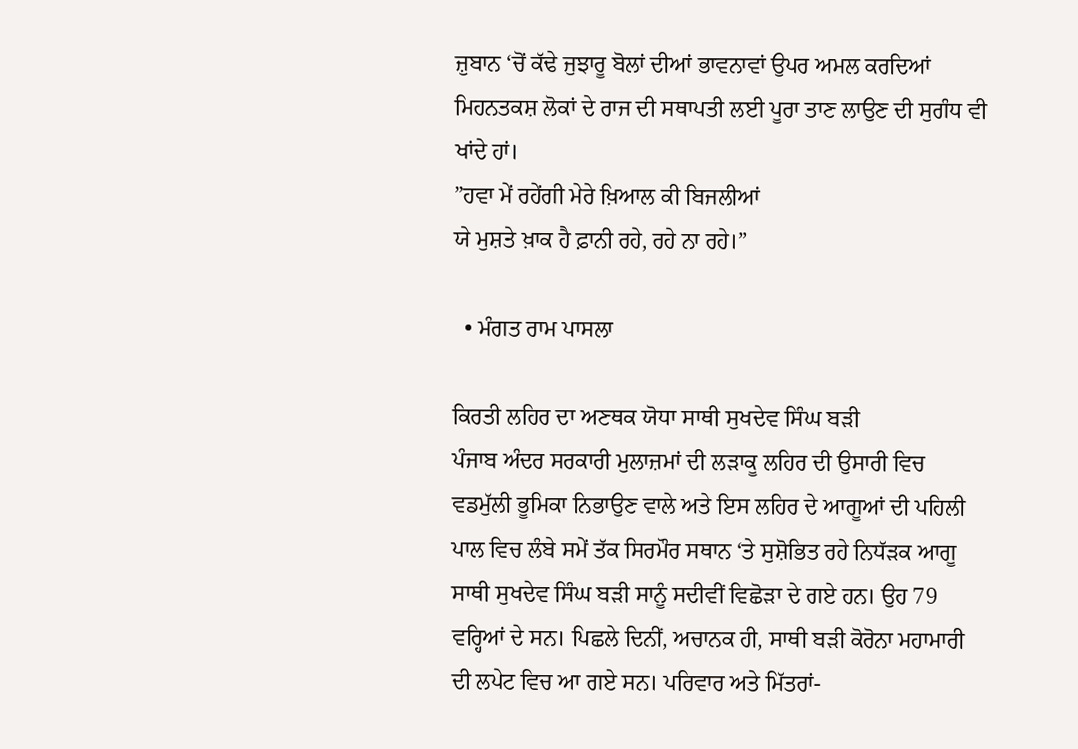ਜ਼ੁਬਾਨ ‘ਚੋਂ ਕੱਢੇ ਜੁਝਾਰੂ ਬੋਲਾਂ ਦੀਆਂ ਭਾਵਨਾਵਾਂ ਉਪਰ ਅਮਲ ਕਰਦਿਆਂ ਮਿਹਨਤਕਸ਼ ਲੋਕਾਂ ਦੇ ਰਾਜ ਦੀ ਸਥਾਪਤੀ ਲਈ ਪੂਰਾ ਤਾਣ ਲਾਉਣ ਦੀ ਸੁਗੰਧ ਵੀ ਖਾਂਦੇ ਹਾਂ।
”ਹਵਾ ਮੇਂ ਰਹੇਂਗੀ ਮੇਰੇ ਖ਼ਿਆਲ ਕੀ ਬਿਜਲੀਆਂ
ਯੇ ਮੁਸ਼ਤੇ ਖ਼ਾਕ ਹੈ ਫ਼ਾਨੀ ਰਹੇ, ਰਹੇ ਨਾ ਰਹੇ।”

  • ਮੰਗਤ ਰਾਮ ਪਾਸਲਾ

ਕਿਰਤੀ ਲਹਿਰ ਦਾ ਅਣਥਕ ਯੋਧਾ ਸਾਥੀ ਸੁਖਦੇਵ ਸਿੰਘ ਬੜੀ
ਪੰਜਾਬ ਅੰਦਰ ਸਰਕਾਰੀ ਮੁਲਾਜ਼ਮਾਂ ਦੀ ਲੜਾਕੂ ਲਹਿਰ ਦੀ ਉਸਾਰੀ ਵਿਚ ਵਡਮੁੱਲੀ ਭੂਮਿਕਾ ਨਿਭਾਉਣ ਵਾਲੇ ਅਤੇ ਇਸ ਲਹਿਰ ਦੇ ਆਗੂਆਂ ਦੀ ਪਹਿਲੀ ਪਾਲ ਵਿਚ ਲੰਬੇ ਸਮੇਂ ਤੱਕ ਸਿਰਮੌਰ ਸਥਾਨ ‘ਤੇ ਸੁਸ਼ੋਭਿਤ ਰਹੇ ਨਿਧੱੜਕ ਆਗੂ ਸਾਥੀ ਸੁਖਦੇਵ ਸਿੰਘ ਬੜੀ ਸਾਨੂੰ ਸਦੀਵੀਂ ਵਿਛੋੜਾ ਦੇ ਗਏ ਹਨ। ਉਹ 79 ਵਰ੍ਹਿਆਂ ਦੇ ਸਨ। ਪਿਛਲੇ ਦਿਨੀਂ, ਅਚਾਨਕ ਹੀ, ਸਾਥੀ ਬੜੀ ਕੋਰੋਨਾ ਮਹਾਮਾਰੀ ਦੀ ਲਪੇਟ ਵਿਚ ਆ ਗਏ ਸਨ। ਪਰਿਵਾਰ ਅਤੇ ਮਿੱਤਰਾਂ-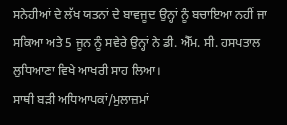ਸਨੇਹੀਆਂ ਦੇ ਲੱਖ ਯਤਨਾਂ ਦੇ ਬਾਵਜੂਦ ਉਨ੍ਹਾਂ ਨੂੰ ਬਚਾਇਆ ਨਹੀਂ ਜਾ ਸਕਿਆ ਅਤੇ 5 ਜੂਨ ਨੂੰ ਸਵੇਰੇ ਉਨ੍ਹਾਂ ਨੇ ਡੀ. ਐੱਮ. ਸੀ. ਹਸਪਤਾਲ ਲੁਧਿਆਣਾ ਵਿਖੇ ਆਖਰੀ ਸਾਹ ਲਿਆ।
ਸਾਥੀ ਬੜੀ ਅਧਿਆਪਕਾਂ/ਮੁਲਾਜ਼ਮਾਂ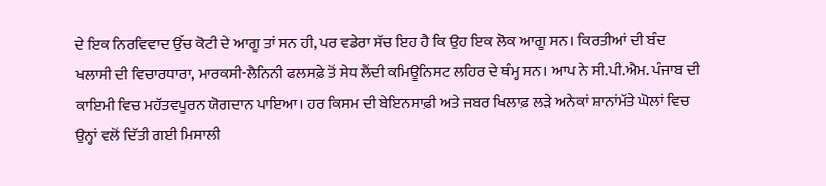ਦੇ ਇਕ ਨਿਰਵਿਵਾਦ ਉੱਚ ਕੋਟੀ ਦੇ ਆਗੂ ਤਾਂ ਸਨ ਹੀ, ਪਰ ਵਡੇਰਾ ਸੱਚ ਇਹ ਹੈ ਕਿ ਉਹ ਇਕ ਲੋਕ ਆਗੂ ਸਨ। ਕਿਰਤੀਆਂ ਦੀ ਬੰਦ ਖਲਾਸੀ ਦੀ ਵਿਚਾਰਧਾਰਾ, ਮਾਰਕਸੀ-ਲੈਨਿਨੀ ਫਲਸਫ਼ੇ ਤੋਂ ਸੇਧ ਲੈਂਦੀ ਕਮਿਊਨਿਸਟ ਲਹਿਰ ਦੇ ਥੰਮ੍ਹ ਸਨ। ਆਪ ਨੇ ਸੀ.ਪੀ.ਐਮ. ਪੰਜਾਬ ਦੀ ਕਾਇਮੀ ਵਿਚ ਮਹੱਤਵਪੂਰਨ ਯੋਗਦਾਨ ਪਾਇਆ। ਹਰ ਕਿਸਮ ਦੀ ਬੇਇਨਸਾਫ਼ੀ ਅਤੇ ਜਬਰ ਖਿਲਾਫ਼ ਲੜੇ ਅਨੇਕਾਂ ਸ਼ਾਨਾਂਮੱਤੇ ਘੋਲਾਂ ਵਿਚ ਉਨ੍ਹਾਂ ਵਲੋਂ ਦਿੱਤੀ ਗਈ ਮਿਸਾਲੀ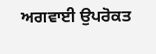ਅਗਵਾਈ ਉਪਰੋਕਤ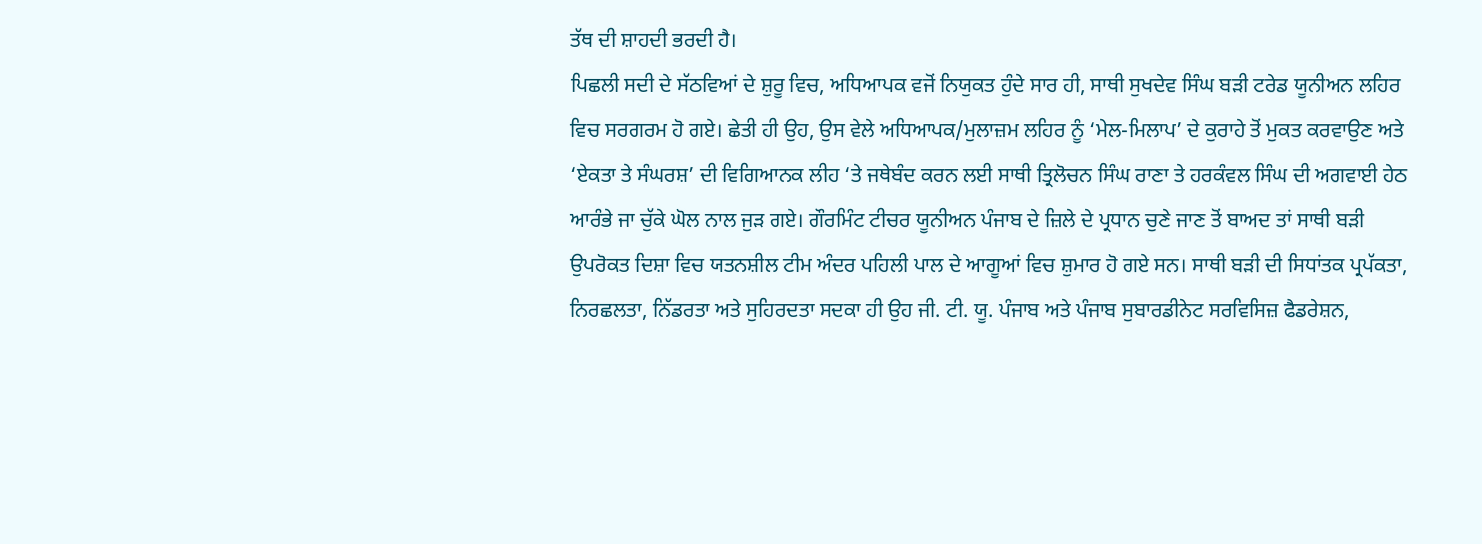ਤੱਥ ਦੀ ਸ਼ਾਹਦੀ ਭਰਦੀ ਹੈ।
ਪਿਛਲੀ ਸਦੀ ਦੇ ਸੱਠਵਿਆਂ ਦੇ ਸ਼ੁਰੂ ਵਿਚ, ਅਧਿਆਪਕ ਵਜੋਂ ਨਿਯੁਕਤ ਹੁੰਦੇ ਸਾਰ ਹੀ, ਸਾਥੀ ਸੁਖਦੇਵ ਸਿੰਘ ਬੜੀ ਟਰੇਡ ਯੂਨੀਅਨ ਲਹਿਰ ਵਿਚ ਸਰਗਰਮ ਹੋ ਗਏ। ਛੇਤੀ ਹੀ ਉਹ, ਉਸ ਵੇਲੇ ਅਧਿਆਪਕ/ਮੁਲਾਜ਼ਮ ਲਹਿਰ ਨੂੰ ‘ਮੇਲ-ਮਿਲਾਪ’ ਦੇ ਕੁਰਾਹੇ ਤੋਂ ਮੁਕਤ ਕਰਵਾਉਣ ਅਤੇ ‘ਏਕਤਾ ਤੇ ਸੰਘਰਸ਼’ ਦੀ ਵਿਗਿਆਨਕ ਲੀਹ ‘ਤੇ ਜਥੇਬੰਦ ਕਰਨ ਲਈ ਸਾਥੀ ਤ੍ਰਿਲੋਚਨ ਸਿੰਘ ਰਾਣਾ ਤੇ ਹਰਕੰਵਲ ਸਿੰਘ ਦੀ ਅਗਵਾਈ ਹੇਠ ਆਰੰਭੇ ਜਾ ਚੁੱਕੇ ਘੋਲ ਨਾਲ ਜੁੜ ਗਏ। ਗੌਰਮਿੰਟ ਟੀਚਰ ਯੂਨੀਅਨ ਪੰਜਾਬ ਦੇ ਜ਼ਿਲੇ ਦੇ ਪ੍ਰਧਾਨ ਚੁਣੇ ਜਾਣ ਤੋਂ ਬਾਅਦ ਤਾਂ ਸਾਥੀ ਬੜੀ ਉਪਰੋਕਤ ਦਿਸ਼ਾ ਵਿਚ ਯਤਨਸ਼ੀਲ ਟੀਮ ਅੰਦਰ ਪਹਿਲੀ ਪਾਲ ਦੇ ਆਗੂਆਂ ਵਿਚ ਸ਼ੁਮਾਰ ਹੋ ਗਏ ਸਨ। ਸਾਥੀ ਬੜੀ ਦੀ ਸਿਧਾਂਤਕ ਪ੍ਰਪੱਕਤਾ, ਨਿਰਛਲਤਾ, ਨਿੱਡਰਤਾ ਅਤੇ ਸੁਹਿਰਦਤਾ ਸਦਕਾ ਹੀ ਉਹ ਜੀ. ਟੀ. ਯੂ. ਪੰਜਾਬ ਅਤੇ ਪੰਜਾਬ ਸੁਬਾਰਡੀਨੇਟ ਸਰਵਿਸਿਜ਼ ਫੈਡਰੇਸ਼ਨ,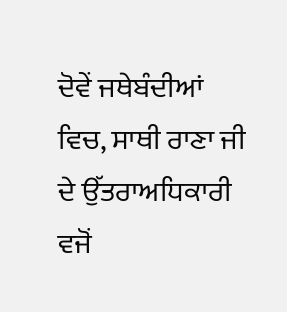ਦੋਵੇਂ ਜਥੇਬੰਦੀਆਂ ਵਿਚ, ਸਾਥੀ ਰਾਣਾ ਜੀ ਦੇ ਉੱਤਰਾਅਧਿਕਾਰੀ ਵਜੋਂ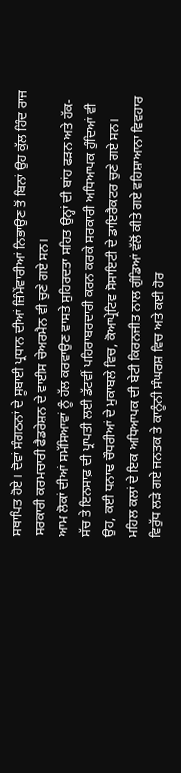ਸਥਾਪਿਤ ਹੋਏ। ਦੋਵਾਂ ਸੰਗਠਨਾਂ ਦੇ ਸੂਬਾਈ ਪ੍ਰਧਾਨ ਦੀਆਂ ਜ਼ਿੰਮੇਂਵਾਰੀਆਂ ਨਿਭਾਉਣ ਤੋਂ ਬਿਨਾਂ ਉਹ ਕੁੱਲ ਹਿੰਦ ਰਾਜ ਸਰਕਾਰੀ ਕਰਮਚਾਰੀ ਫੈਡਰੇਸ਼ਨ ਦੇ ਵਾਈਸ ਚੇਅਰਮੈਨ ਵੀ ਚੁਣੇ ਗਏ ਸਨ।
ਆਮ ਲੋਕਾਂ ਦੀਆਂ ਸਮੱਸਿਆਵਾਂ ਨੂੰ ਹੱਲ ਕਰਵਾਉਣ ਵਾਸਤੇ ਸੁਹਿਰਦਤਾ ਸਹਿਤ ਉਨ੍ਹਾਂ ਦੀ ਬਾਂਹ ਫੜਨ ਅਤੇ ਹੱਕ-ਸੱਚ ਤੇ ਇਨਸਾਫ਼ ਦੀ ਪ੍ਰਾਪਤੀ ਲਈ ਡੱਟਵੀਂ ਪਹਿਰਾਬਰਦਾਰੀ ਕਰਨ ਕਰਕੇ ਸਰਕਾਰੀ ਅਧਿਆਪਕ ਹੁੰਦਿਆਂ ਵੀ ਉਹ, ਕਈ ਧਨਾਢ ਚੌਧਰੀਆਂ ਦੇ ਮੁਕਾਬਲੇ ਵਿਚ, ਕੋਆਪ੍ਰੇਟਿਵ ਸੋਸਾਇਟੀ ਦੇ ਡਾਇਰੈਕਟਰ ਚੁਣੇ ਗਏ ਸਨ। ਮਹਿਲ ਕਲਾਂ ਦੇ ਇਕ ਅਧਿਆਪਕ ਦੀ ਬੇਟੀ ਕਿਰਨਜੀਤ ਨਾਲ ਗੁੰਡਿਆਂ ਵੱਲੋਂ ਕੀਤੇ ਗਏ ਵਹਿਸ਼ਾਆਨਾ ਵਿਵਹਾਰ ਵਿਰੁੱਧ ਲੜੇ ਗਏ ਜਨਤਕ ਤੇ ਕਾਨੂੰਨੀ ਸੰਘਰਸ਼ ਵਿਚ ਅਤੇ ਕਈ ਹੋਰ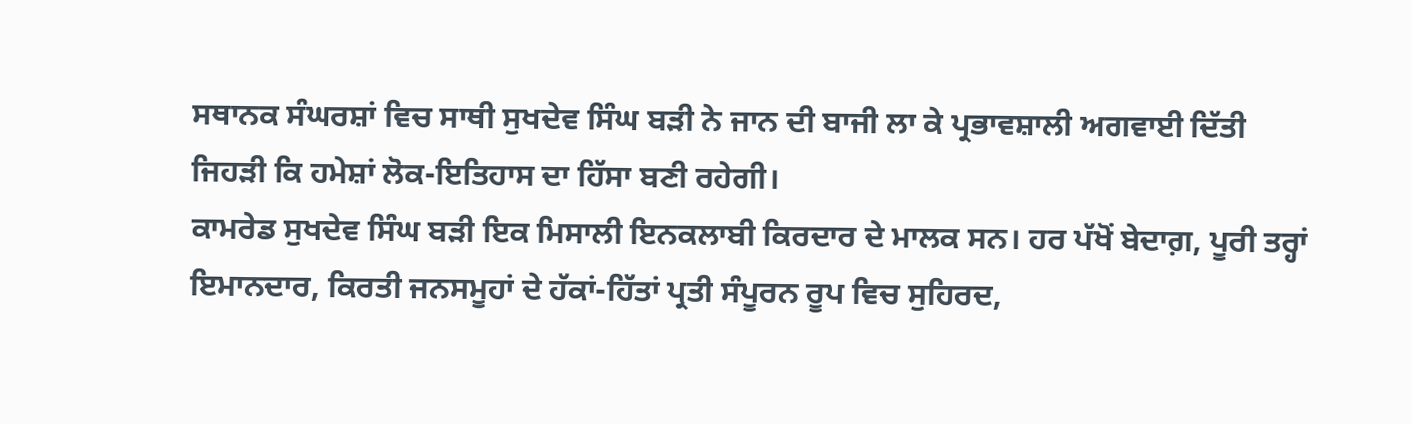ਸਥਾਨਕ ਸੰਘਰਸ਼ਾਂ ਵਿਚ ਸਾਥੀ ਸੁਖਦੇਵ ਸਿੰਘ ਬੜੀ ਨੇ ਜਾਨ ਦੀ ਬਾਜੀ ਲਾ ਕੇ ਪ੍ਰਭਾਵਸ਼ਾਲੀ ਅਗਵਾਈ ਦਿੱਤੀ ਜਿਹੜੀ ਕਿ ਹਮੇਸ਼ਾਂ ਲੋਕ-ਇਤਿਹਾਸ ਦਾ ਹਿੱਸਾ ਬਣੀ ਰਹੇਗੀ।
ਕਾਮਰੇਡ ਸੁਖਦੇਵ ਸਿੰਘ ਬੜੀ ਇਕ ਮਿਸਾਲੀ ਇਨਕਲਾਬੀ ਕਿਰਦਾਰ ਦੇ ਮਾਲਕ ਸਨ। ਹਰ ਪੱਖੋਂ ਬੇਦਾਗ਼, ਪੂਰੀ ਤਰ੍ਹਾਂ ਇਮਾਨਦਾਰ, ਕਿਰਤੀ ਜਨਸਮੂਹਾਂ ਦੇ ਹੱਕਾਂ-ਹਿੱਤਾਂ ਪ੍ਰਤੀ ਸੰਪੂਰਨ ਰੂਪ ਵਿਚ ਸੁਹਿਰਦ,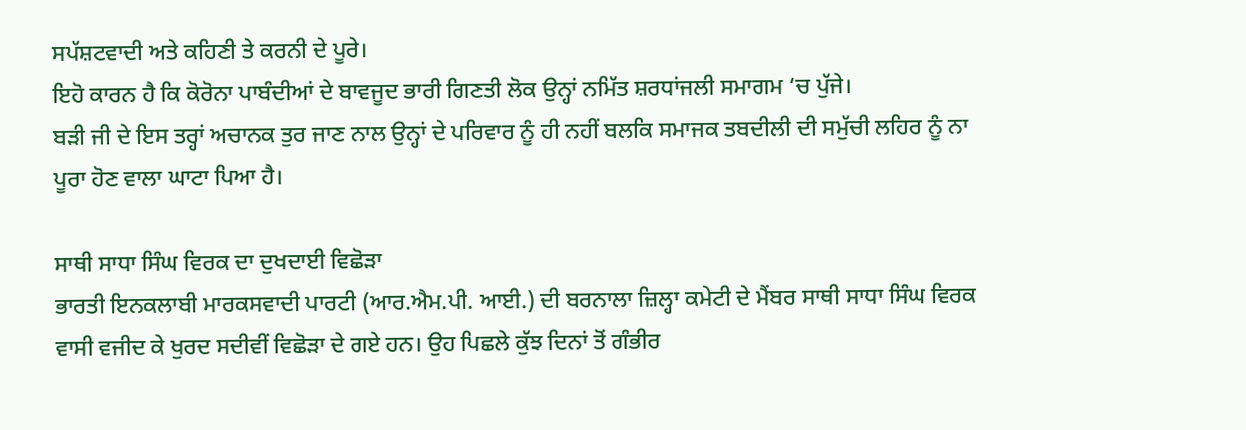ਸਪੱਸ਼ਟਵਾਦੀ ਅਤੇ ਕਹਿਣੀ ਤੇ ਕਰਨੀ ਦੇ ਪੂਰੇ।
ਇਹੋ ਕਾਰਨ ਹੈ ਕਿ ਕੋਰੋਨਾ ਪਾਬੰਦੀਆਂ ਦੇ ਬਾਵਜੂਦ ਭਾਰੀ ਗਿਣਤੀ ਲੋਕ ਉਨ੍ਹਾਂ ਨਮਿੱਤ ਸ਼ਰਧਾਂਜਲੀ ਸਮਾਗਮ ‘ਚ ਪੁੱਜੇ।
ਬੜੀ ਜੀ ਦੇ ਇਸ ਤਰ੍ਹਾਂ ਅਚਾਨਕ ਤੁਰ ਜਾਣ ਨਾਲ ਉਨ੍ਹਾਂ ਦੇ ਪਰਿਵਾਰ ਨੂੰ ਹੀ ਨਹੀਂ ਬਲਕਿ ਸਮਾਜਕ ਤਬਦੀਲੀ ਦੀ ਸਮੁੱਚੀ ਲਹਿਰ ਨੂੰ ਨਾ ਪੂਰਾ ਹੋਣ ਵਾਲਾ ਘਾਟਾ ਪਿਆ ਹੈ।

ਸਾਥੀ ਸਾਧਾ ਸਿੰਘ ਵਿਰਕ ਦਾ ਦੁਖਦਾਈ ਵਿਛੋੜਾ
ਭਾਰਤੀ ਇਨਕਲਾਬੀ ਮਾਰਕਸਵਾਦੀ ਪਾਰਟੀ (ਆਰ.ਐਮ.ਪੀ. ਆਈ.) ਦੀ ਬਰਨਾਲਾ ਜ਼ਿਲ੍ਹਾ ਕਮੇਟੀ ਦੇ ਮੈਂਬਰ ਸਾਥੀ ਸਾਧਾ ਸਿੰਘ ਵਿਰਕ ਵਾਸੀ ਵਜੀਦ ਕੇ ਖੁਰਦ ਸਦੀਵੀਂ ਵਿਛੋੜਾ ਦੇ ਗਏ ਹਨ। ਉਹ ਪਿਛਲੇ ਕੁੱਝ ਦਿਨਾਂ ਤੋਂ ਗੰਭੀਰ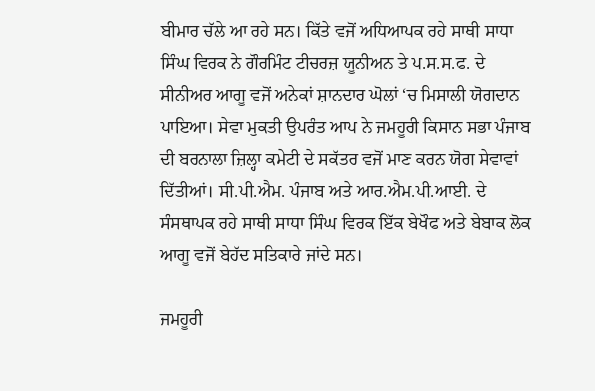ਬੀਮਾਰ ਚੱਲੇ ਆ ਰਹੇ ਸਨ। ਕਿੱਤੇ ਵਜੋਂ ਅਧਿਆਪਕ ਰਹੇ ਸਾਥੀ ਸਾਧਾ ਸਿੰਘ ਵਿਰਕ ਨੇ ਗੌਰਮਿੰਟ ਟੀਚਰਜ਼ ਯੂਨੀਅਨ ਤੇ ਪ.ਸ.ਸ.ਫ. ਦੇ ਸੀਨੀਅਰ ਆਗੂ ਵਜੋਂ ਅਨੇਕਾਂ ਸ਼ਾਨਦਾਰ ਘੋਲਾਂ ‘ਚ ਮਿਸਾਲੀ ਯੋਗਦਾਨ ਪਾਇਆ। ਸੇਵਾ ਮੁਕਤੀ ਉਪਰੰਤ ਆਪ ਨੇ ਜਮਹੂਰੀ ਕਿਸਾਨ ਸਭਾ ਪੰਜਾਬ ਦੀ ਬਰਨਾਲਾ ਜ਼ਿਲ੍ਹਾ ਕਮੇਟੀ ਦੇ ਸਕੱਤਰ ਵਜੋਂ ਮਾਣ ਕਰਨ ਯੋਗ ਸੇਵਾਵਾਂ ਦਿੱਤੀਆਂ। ਸੀ.ਪੀ.ਐਮ. ਪੰਜਾਬ ਅਤੇ ਆਰ.ਐਮ.ਪੀ.ਆਈ. ਦੇ ਸੰਸਥਾਪਕ ਰਹੇ ਸਾਥੀ ਸਾਧਾ ਸਿੰਘ ਵਿਰਕ ਇੱਕ ਬੇਖੌਫ ਅਤੇ ਬੇਬਾਕ ਲੋਕ ਆਗੂ ਵਜੋਂ ਬੇਹੱਦ ਸਤਿਕਾਰੇ ਜਾਂਦੇ ਸਨ।

ਜਮਹੂਰੀ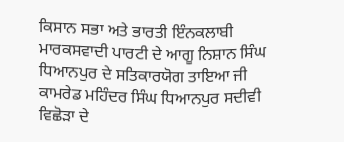ਕਿਸਾਨ ਸਭਾ ਅਤੇ ਭਾਰਤੀ ਇੰਨਕਲਾਬੀ ਮਾਰਕਸਵਾਦੀ ਪਾਰਟੀ ਦੇ ਆਗੂ ਨਿਸ਼ਾਨ ਸਿੰਘ ਧਿਆਨਪੁਰ ਦੇ ਸਤਿਕਾਰਯੋਗ ਤਾਇਆ ਜੀ ਕਾਮਰੇਡ ਮਹਿੰਦਰ ਸਿੰਘ ਧਿਆਨਪੁਰ ਸਦੀਵੀ ਵਿਛੋੜਾ ਦੇ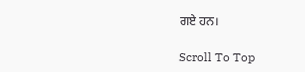ਗਏ ਹਨ।

Scroll To Top